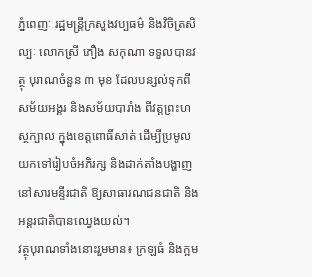ភ្នំពេញៈ រដ្ឋមន្រ្តីក្រសួងវប្បធម៌ និងវិចិត្រសិល្បៈ លោកស្រី ភឿង សកុណា ទទួលបានវត្ថុ បុរាណចំនួន ៣ មុខ ដែលបន្សល់ទុកពីសម័យអង្គរ និងសម័យបារាំង ពីវត្តព្រះហស្ថក្បាល ក្នុងខេត្តពោធិ៍សាត់ ដើម្បីប្រមូលយកទៅរៀបចំអភិរក្ស និងដាក់តាំងបង្ហាញនៅសារមន្ទីរជាតិ ឱ្យសាធារណជនជាតិ និងអន្តរជាតិបានឈ្វេងយល់។
វត្ថុបុរាណទាំងនោះរួមមាន៖ ក្រឡធំ និងក្អម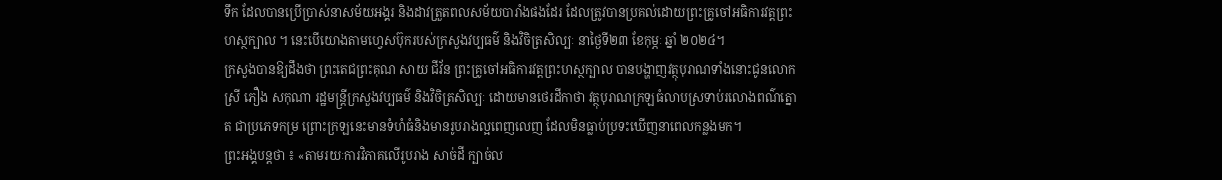ទឹក ដែលបានប្រើប្រាស់នាសម័យអង្គរ និងដាវត្រួតពលសម័យបារាំងផងដែរ ដែលត្រូវបានប្រគល់ដោយព្រះគ្រូចៅអធិការវត្តព្រះហស្ថក្បាល ។ នេះបើយោងតាមហ្វេសប៊ុករបស់ក្រសួងវប្បធម៌ និងវិចិត្រសិល្បៈ នាថ្ងៃទី២៣ ខែកុម្ភៈ ឆ្នាំ ២០២៤។
ក្រសួងបានឱ្យដឹងថា ព្រះតេជព្រះគុណ សាយ ជីវ័ន ព្រះគ្រូចៅអធិការវត្តព្រះហស្ថក្បាល បានបង្ហាញវត្ថុបុរាណទាំងនោះជូនលោកស្រី ភឿង សកុណា រដ្ឋមន្ត្រីក្រសួងវប្បធម៌ និងវិចិត្រសិល្បៈ ដោយមានថេរដីកាថា វត្ថុបុរាណក្រឡធំលាបស្រទាប់រលោងពណ៌ត្នោត ជាប្រភេទកម្រ ព្រោះក្រឡនេះមានទំហំធំនិងមានរូបរាងល្អពេញលេញ ដែលមិនធ្លាប់ប្រទះឃើញនាពេលកន្លងមក។
ព្រះអង្គបន្តថា ៖ «តាមរយៈការវិភាគលើរូបរាង សាច់ដី ក្បាច់ល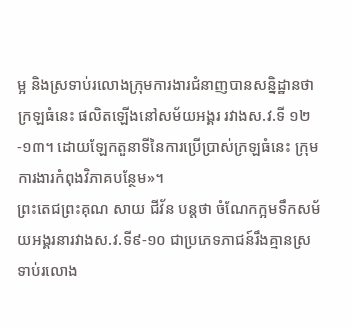ម្អ និងស្រទាប់រលោងក្រុមការងារជំនាញបានសន្និដ្ឋានថា ក្រឡធំនេះ ផលិតឡើងនៅសម័យអង្គរ រវាងស.វ.ទី ១២ -១៣។ ដោយឡែកតួនាទីនៃការប្រើប្រាស់ក្រឡធំនេះ ក្រុមការងារកំពុងវិភាគបន្ថែម»។
ព្រះតេជព្រះគុណ សាយ ជីវ័ន បន្តថា ចំណែកក្អមទឹកសម័យអង្គរនារវាងស.វ.ទី៩-១០ ជាប្រភេទភាជន៍រឹងគ្មានស្រទាប់រលោង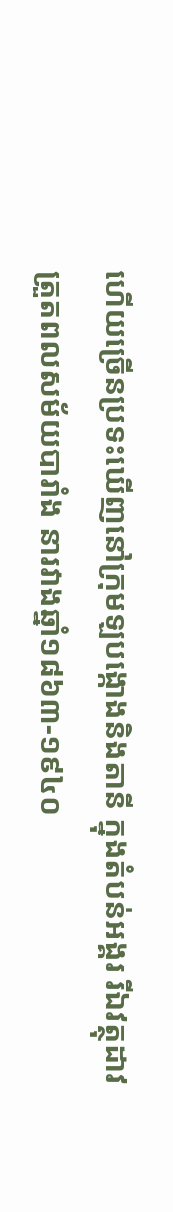ហើយច្រើនប្រទះឃើញនៅក្រុមឡបង្កោងនិងតានី ក្នុងតំបន់អង្គរ រីឯវត្ថុដាវត្រួតពលសម័យបារាំង នារវាងឆ្នាំ១៨៦៣-១៩៤០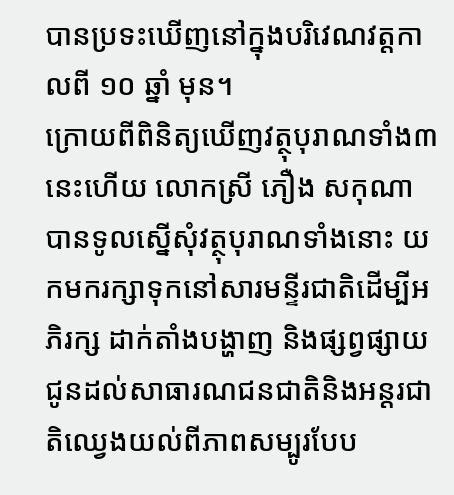បានប្រទះឃើញនៅក្នុងបរិវេណវត្តកាលពី ១០ ឆ្នាំ មុន។
ក្រោយពីពិនិត្យឃើញវត្ថុបុរាណទាំង៣នេះហើយ លោកស្រី ភឿង សកុណា បានទូលស្នើសុំវត្ថុបុរាណទាំងនោះ យកមករក្សាទុកនៅសារមន្ទីរជាតិដើម្បីអភិរក្ស ដាក់តាំងបង្ហាញ និងផ្សព្វផ្សាយជូនដល់សាធារណជនជាតិនិងអន្តរជាតិឈ្វេងយល់ពីភាពសម្បូរបែប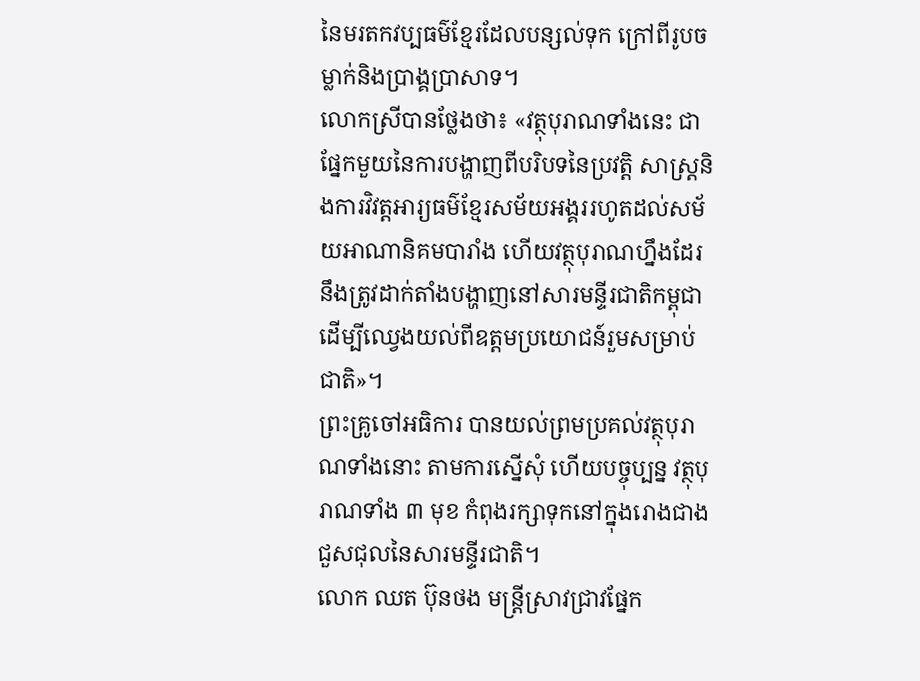នៃមរតកវប្បធម៌ខ្មែរដែលបន្សល់ទុក ក្រៅពីរូបចម្លាក់និងប្រាង្គប្រាសាទ។
លោកស្រីបានថ្លែងថា៖ «វត្ថុបុរាណទាំងនេះ ជាផ្នែកមួយនៃការបង្ហាញពីបរិបទនៃប្រវត្តិ សាស្ត្រនិងការវិវត្តអារ្យធម៌ខ្មែរសម័យអង្គររហូតដល់សម័យអាណានិគមបារាំង ហើយវត្ថុបុរាណហ្នឹងដែរនឹងត្រូវដាក់តាំងបង្ហាញនៅសារមន្ទីរជាតិកម្ពុជា ដើម្បីឈ្វេងយល់ពីឧត្តមប្រយោជន៍រួមសម្រាប់ជាតិ»។
ព្រះគ្រូចៅអធិការ បានយល់ព្រមប្រគល់វត្ថុបុរាណទាំងនោះ តាមការស្នើសុំ ហើយបច្ចុប្បន្ន វត្ថុបុរាណទាំង ៣ មុខ កំពុងរក្សាទុកនៅក្នុងរោងជាងជួសជុលនៃសារមន្ទីរជាតិ។
លោក ឈត ប៊ុនថង មន្ត្រីស្រាវជ្រាវផ្នែក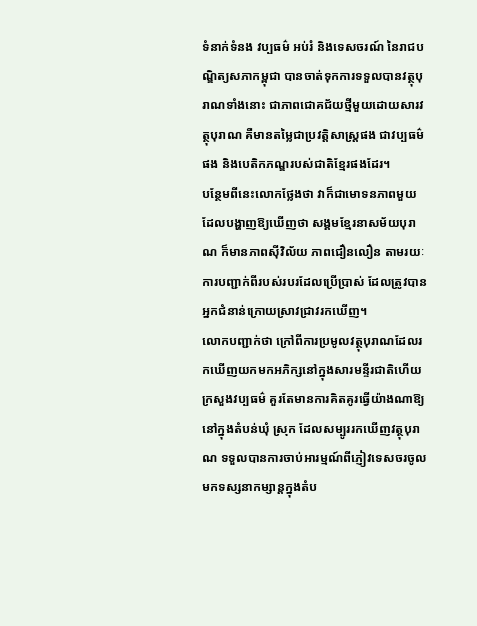ទំនាក់ទំនង វប្បធម៌ អប់រំ និងទេសចរណ៍ នៃរាជបណ្ឌិត្យសភាកម្ពុជា បានចាត់ទុកការទទួលបានវត្ថុបុរាណទាំងនោះ ជាភាពជោគជ័យថ្មីមួយដោយសារវត្ថុបុរាណ គឺមានតម្លៃជាប្រវត្តិសាស្ត្រផង ជាវប្បធម៌ផង និងបេតិកភណ្ឌរបស់ជាតិខ្មែរផងដែរ។
បន្ថែមពីនេះលោកថ្លែងថា វាក៏ជាមោទនភាពមួយ ដែលបង្ហាញឱ្យឃើញថា សង្គមខ្មែរនាសម័យបុរាណ ក៏មានភាពស៊ីវិល័យ ភាពជឿនលឿន តាមរយៈការបញ្ជាក់ពីរបស់របរដែលប្រើប្រាស់ ដែលត្រូវបានអ្នកជំនាន់ក្រោយស្រាវជ្រាវរកឃើញ។
លោកបញ្ជាក់ថា ក្រៅពីការប្រមូលវត្ថុបុរាណដែលរកឃើញយកមកអភិក្សនៅក្នុងសារមន្ទីរជាតិហើយ ក្រសួងវប្បធម៌ គួរតែមានការគិតគូរធ្វើយ៉ាងណាឱ្យនៅក្នុងតំបន់ឃុំ ស្រុក ដែលសម្បូររកឃើញវត្ថុបុរាណ ទទួលបានការចាប់អារម្មណ៍ពីភ្ញៀវទេសចរចូលមកទស្សនាកម្សាន្តក្នុងតំប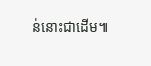ន់នោះជាដើម៕